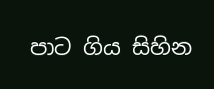පාට ගිය සිහින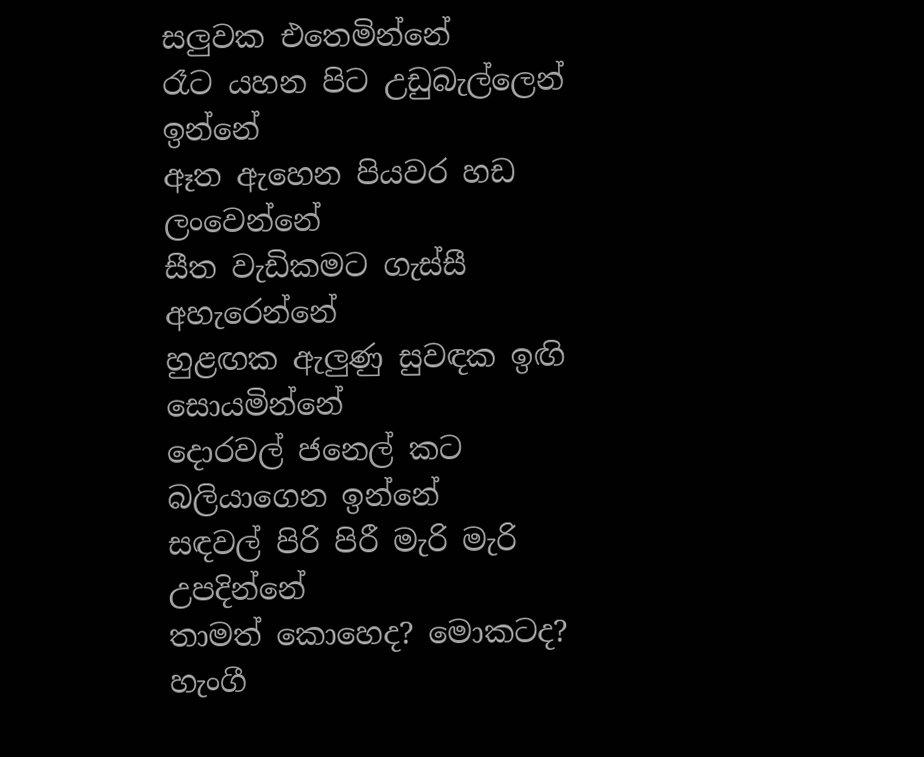සලුවක එතෙමින්නේ
රෑට යහන පිට උඩුබැල්ලෙන් ඉන්නේ
ඈත ඇහෙන පියවර හඩ ලංවෙන්නේ
සීත වැඩිකමට ගැස්සී අහැරෙන්නේ
හුළඟක ඇලුණු සුවඳක ඉඟි සොයමින්නේ
දොරවල් ජනෙල් කට බලියාගෙන ඉන්නේ
සඳවල් පිරි පිරී මැරි මැරි උපදින්නේ
තාමත් කොහෙද? මොකටද? හැංගී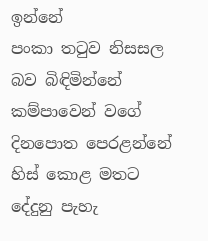ඉන්නේ
පංකා තටුව නිසසල බව බිඳිමින්නේ
කම්පාවෙන් වගේ දිනපොත පෙරළන්නේ
හිස් කොළ මතට දේදුනු පැහැ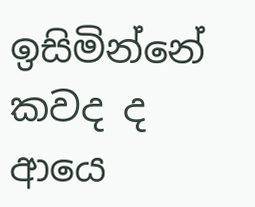ඉසිමින්නේ
කවද ද ආයෙ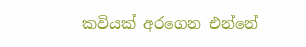කවියක් අරගෙන එන්නේ